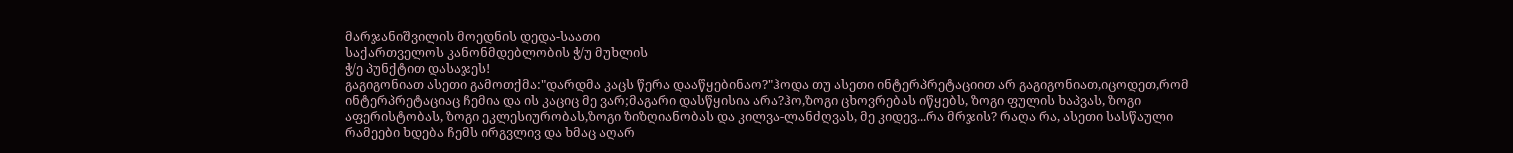მარჯანიშვილის მოედნის დედა-საათი
საქართველოს კანონმდებლობის ჭ/უ მუხლის
ჭ/ე პუნქტით დასაჯეს!
გაგიგონიათ ასეთი გამოთქმა:"დარდმა კაცს წერა დააწყებინაო?"ჰოდა თუ ასეთი ინტერპრეტაციით არ გაგიგონიათ,იცოდეთ,რომ ინტერპრეტაციაც ჩემია და ის კაციც მე ვარ;მაგარი დასწყისია არა?ჰო,ზოგი ცხოვრებას იწყებს, ზოგი ფულის ხაპვას, ზოგი აფერისტობას, ზოგი ეკლესიურობას,ზოგი ზიზღიანობას და კილვა-ლანძღვას, მე კიდევ...რა მრჯის? რაღა რა, ასეთი სასწაული რამეები ხდება ჩემს ირგვლივ და ხმაც აღარ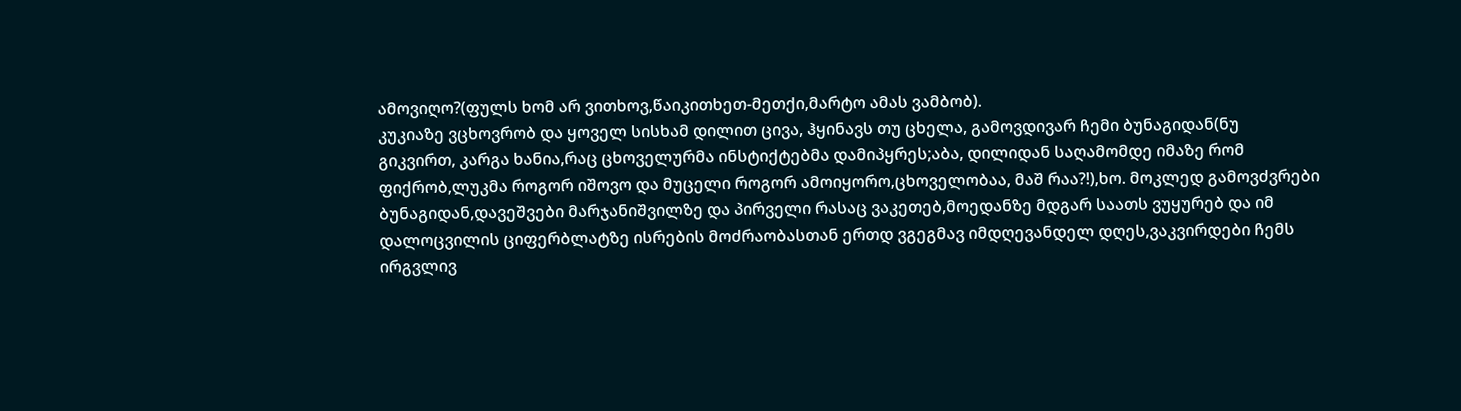ამოვიღო?(ფულს ხომ არ ვითხოვ,წაიკითხეთ-მეთქი,მარტო ამას ვამბობ).
კუკიაზე ვცხოვრობ და ყოველ სისხამ დილით ცივა, ჰყინავს თუ ცხელა, გამოვდივარ ჩემი ბუნაგიდან(ნუ გიკვირთ, კარგა ხანია,რაც ცხოველურმა ინსტიქტებმა დამიპყრეს;აბა, დილიდან საღამომდე იმაზე რომ ფიქრობ,ლუკმა როგორ იშოვო და მუცელი როგორ ამოიყორო,ცხოველობაა, მაშ რაა?!),ხო. მოკლედ გამოვძვრები ბუნაგიდან,დავეშვები მარჯანიშვილზე და პირველი რასაც ვაკეთებ,მოედანზე მდგარ საათს ვუყურებ და იმ დალოცვილის ციფერბლატზე ისრების მოძრაობასთან ერთდ ვგეგმავ იმდღევანდელ დღეს,ვაკვირდები ჩემს ირგვლივ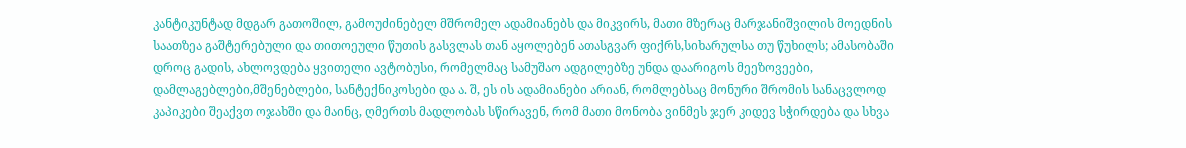კანტიკუნტად მდგარ გათოშილ, გამოუძინებელ მშრომელ ადამიანებს და მიკვირს, მათი მზერაც მარჯანიშვილის მოედნის საათზეა გაშტერებული და თითოეული წუთის გასვლას თან აყოლებენ ათასგვარ ფიქრს,სიხარულსა თუ წუხილს; ამასობაში დროც გადის, ახლოვდება ყვითელი ავტობუსი, რომელმაც სამუშაო ადგილებზე უნდა დაარიგოს მეეზოვეები, დამლაგებლები,მშენებლები, სანტექნიკოსები და ა. შ, ეს ის ადამიანები არიან, რომლებსაც მონური შრომის სანაცვლოდ კაპიკები შეაქვთ ოჯახში და მაინც, ღმერთს მადლობას სწირავენ, რომ მათი მონობა ვინმეს ჯერ კიდევ სჭირდება და სხვა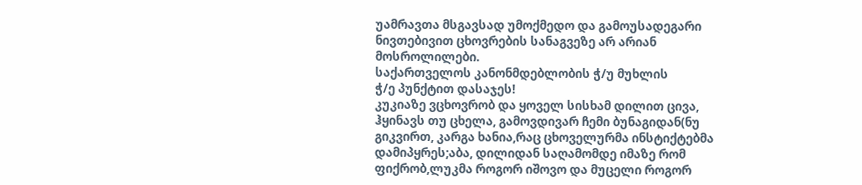უამრავთა მსგავსად უმოქმედო და გამოუსადეგარი ნივთებივით ცხოვრების სანაგვეზე არ არიან მოსროლილები.
საქართველოს კანონმდებლობის ჭ/უ მუხლის
ჭ/ე პუნქტით დასაჯეს!
კუკიაზე ვცხოვრობ და ყოველ სისხამ დილით ცივა, ჰყინავს თუ ცხელა, გამოვდივარ ჩემი ბუნაგიდან(ნუ გიკვირთ, კარგა ხანია,რაც ცხოველურმა ინსტიქტებმა დამიპყრეს;აბა, დილიდან საღამომდე იმაზე რომ ფიქრობ,ლუკმა როგორ იშოვო და მუცელი როგორ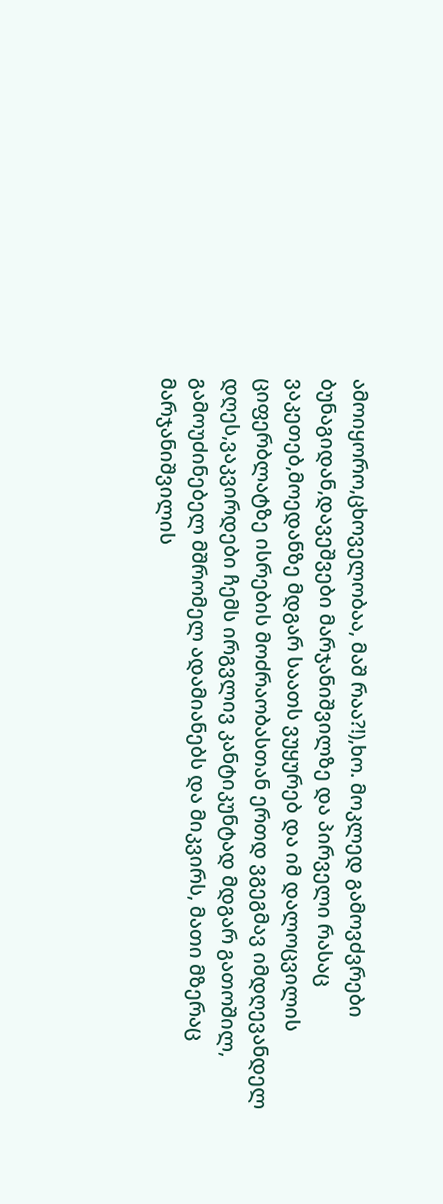ამოიყორო,ცხოველობაა, მაშ რაა?!),ხო. მოკლედ გამოვძვრები ბუნაგიდან,დავეშვები მარჯანიშვილზე და პირველი რასაც ვაკეთებ,მოედანზე მდგარ საათს ვუყურებ და იმ დალოცვილის ციფერბლატზე ისრების მოძრაობასთან ერთდ ვგეგმავ იმდღევანდელ დღეს,ვაკვირდები ჩემს ირგვლივ კანტიკუნტად მდგარ გათოშილ, გამოუძინებელ მშრომელ ადამიანებს და მიკვირს, მათი მზერაც მარჯანიშვილის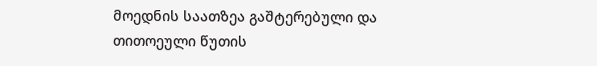მოედნის საათზეა გაშტერებული და თითოეული წუთის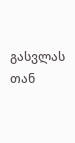გასვლას თან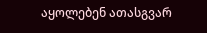აყოლებენ ათასგვარ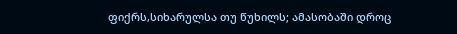ფიქრს,სიხარულსა თუ წუხილს; ამასობაში დროც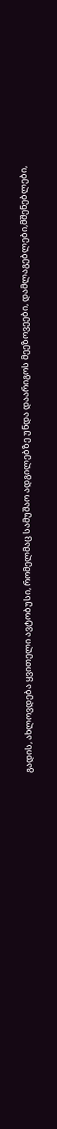გადის, ახლოვდება ყვითელი ავტობუსი, რომელმაც სამუშაო ადგილებზე უნდა დაარიგოს მეეზოვეები, დამლაგებლები,მშენებლები,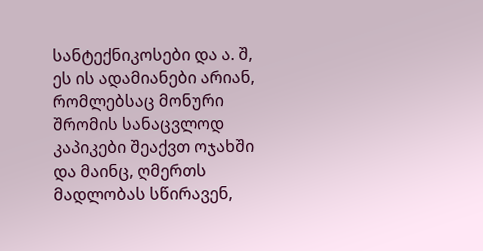სანტექნიკოსები და ა. შ, ეს ის ადამიანები არიან, რომლებსაც მონური შრომის სანაცვლოდ კაპიკები შეაქვთ ოჯახში და მაინც, ღმერთს მადლობას სწირავენ,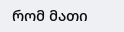რომ მათი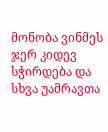მონობა ვინმეს ჯერ კიდევ სჭირდება და სხვა უამრავთა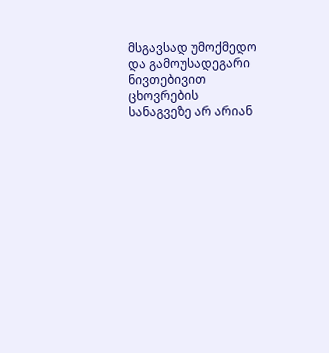მსგავსად უმოქმედო და გამოუსადეგარი ნივთებივით ცხოვრების სანაგვეზე არ არიან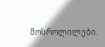მოსროლილები.